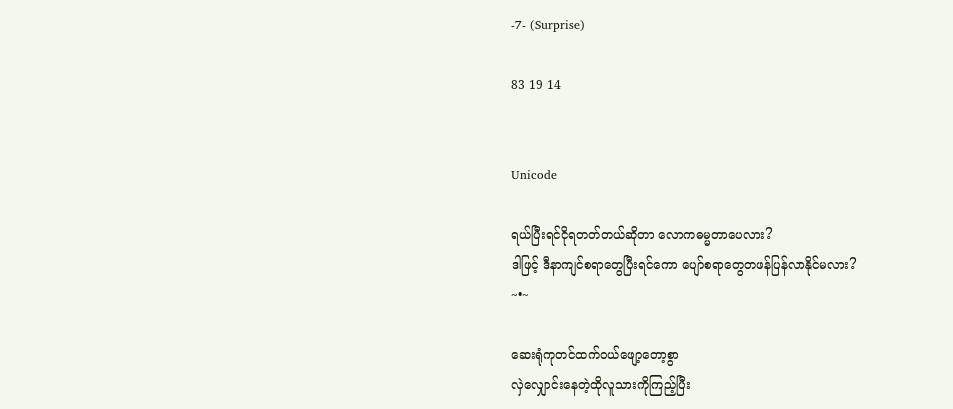-7- (Surprise)

83 19 14


Unicode

ရယ်ပြီးရင်ငိုရတတ်တယ်ဆိုတာ လောကဓမ္မတာပေလား?
ဒါဖြင့် ဒီနာကျင်စရာတွေပြီးရင်ကော ပျော်စရာတွေတဖန်ပြန်လာနိုင်မလား?
~•~

ဆေးရုံကုတင်ထက်ဝယ်ဖျော့တော့စွာ
လှဲလျှောင်းနေတဲ့ထိုလူသားကိုကြည့်ပြီး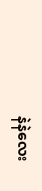နဲနဲလေး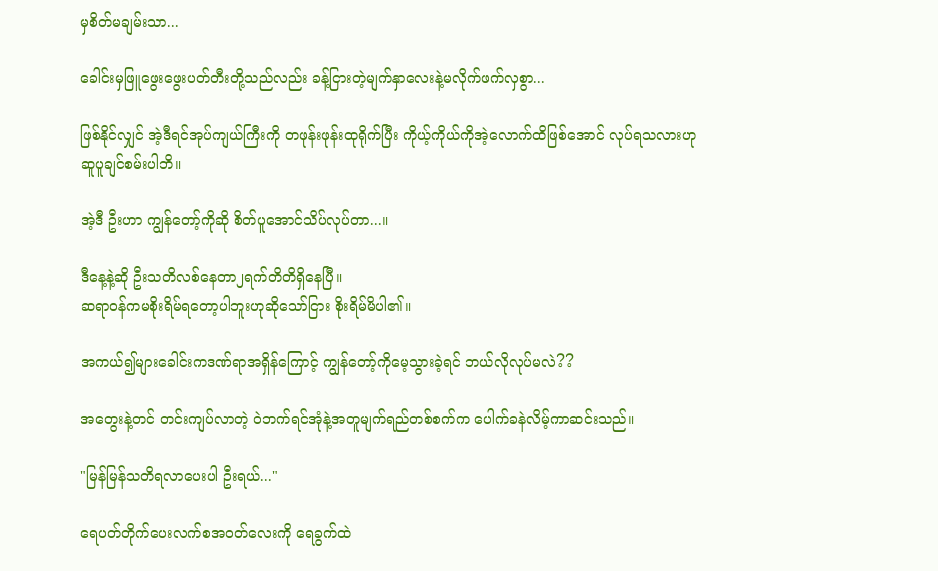မှစိတ်မချမ်းသာ...

ခေါင်းမှဖြူဖွေးဖွေးပတ်တီးတို့သည်လည်း ခန့်ငြားတဲ့မျက်နှာလေးနဲ့မလိုက်ဖက်လှစွာ...

ဖြစ်နိုင်လျှင် အဲ့ဒီရင်အုပ်ကျယ်ကြီးကို တဖုန်းဖုန်းထုရိုက်ပြီး ကိုယ့်ကိုယ်ကိုအဲ့လောက်ထိဖြစ်အောင် လုပ်ရသလားဟုဆူပူချင်စမ်းပါဘိ။

အဲ့ဒီ ဦးဟာ ကျွန်တော့်ကိုဆို စိတ်ပူအောင်သိပ်လုပ်တာ...။

ဒီနေ့နဲ့ဆို ဦးသတိလစ်နေတာ၂ရက်တိတိရှိနေပြီ။
ဆရာဝန်ကမစိုးရိမ်ရတော့ပါဘူးဟုဆိုသော်ငြား စိုးရိမ်မိပါ၏။

အကယ်၍များခေါင်းကဒဏ်ရာအရှိန်ကြောင့် ကျွန်တော့်ကိုမေ့သွားခဲ့ရင် ဘယ်လိုလုပ်မလဲ??

အတွေးနဲ့တင် တင်းကျပ်လာတဲ့ ဝဲဘက်ရင်အုံနဲ့အတူမျက်ရည်တစ်စက်က ပေါက်ခနဲလိမ့်ကာဆင်းသည်။

"မြန်မြန်သတိရလာပေးပါ ဦးရယ်..."

ရေပတ်တိုက်ပေးလက်စအဝတ်လေးကို ရေခွက်ထဲ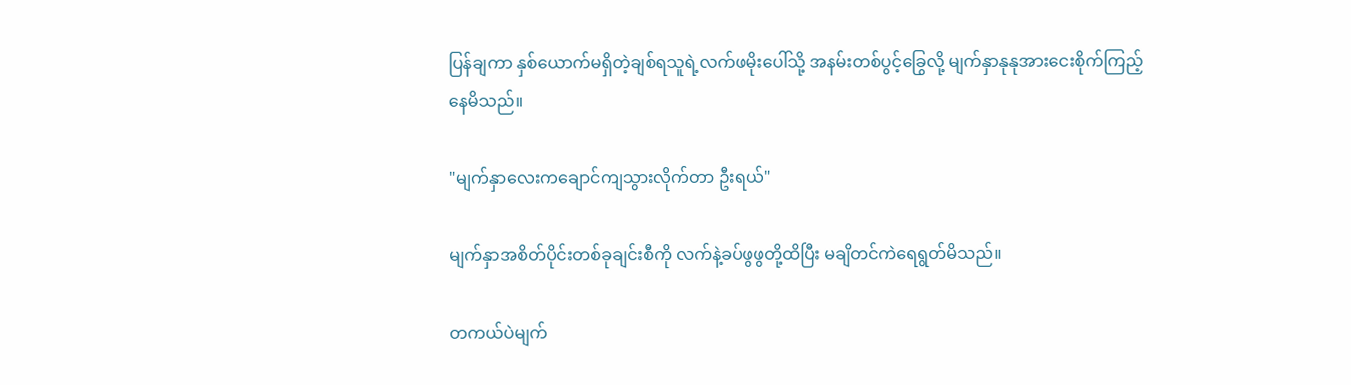ပြန်ချကာ နှစ်ယောက်မရှိတဲ့ချစ်ရသူရဲ့လက်ဖမိုးပေါ်သို့ အနမ်းတစ်ပွင့်ခြွေလို့ မျက်နှာနုနုအားငေးစိုက်ကြည့်နေမိသည်။

"မျက်နှာလေးကချောင်ကျသွားလိုက်တာ ဦးရယ်"

မျက်နှာအစိတ်ပိုင်းတစ်ခုချင်းစီကို လက်နဲ့ခပ်ဖွဖွတို့ထိပြီး မချိတင်ကဲရေရွတ်မိသည်။

တကယ်ပဲမျက်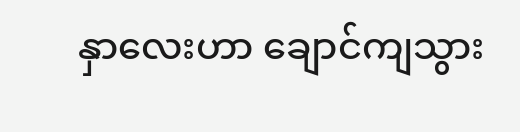နှာလေးဟာ ချောင်ကျသွား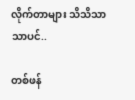လိုက်တာများ သိသိသာသာပင်..

တစ်ဖန်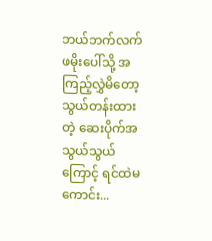ဘယ်ဘက်လက်ဖမိုးပေါ်သို့ အကြည့်လွှဲမိတော့ သွယ်တန်းထားတဲ့ ဆေးပိုက်အသွယ်သွယ်ကြောင့် ရင်ထဲမကောင်း...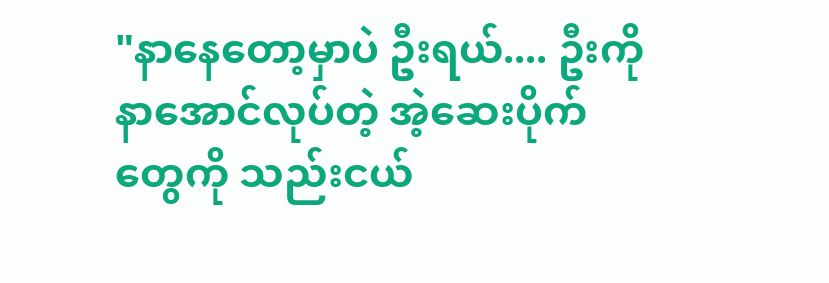"နာနေတော့မှာပဲ ဦးရယ်.... ဦးကိုနာအောင်လုပ်တဲ့ အဲ့ဆေးပိုက်တွေကို သည်းငယ်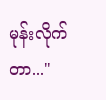မုန်းလိုက်တာ..."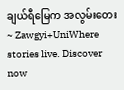ချယ်ရီမြေက အလွမ်းတေး~ Zawgyi+UniWhere stories live. Discover now